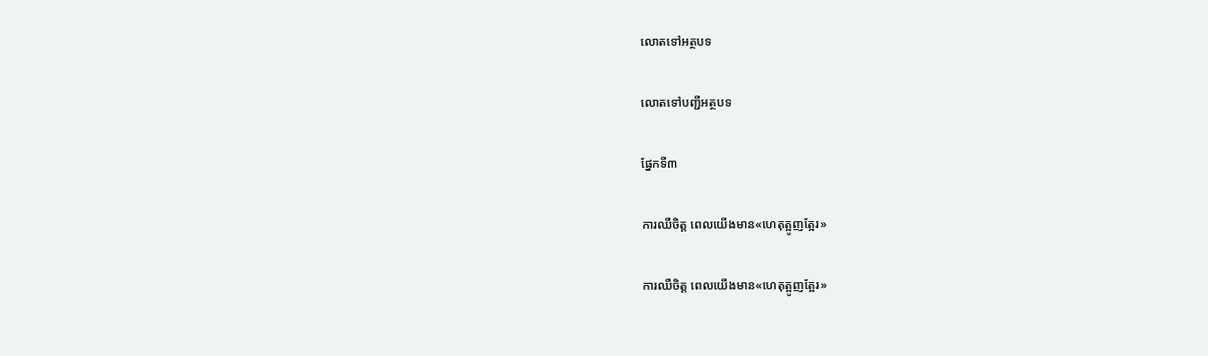លោតទៅអត្ថបទ

លោតទៅបញ្ជីអត្ថបទ

ផ្នែកទី៣

ការឈឺចិត្ត ពេលយើងមាន«ហេតុត្អូញត្អែរ»

ការឈឺចិត្ត ពេលយើងមាន«ហេតុត្អូញត្អែរ»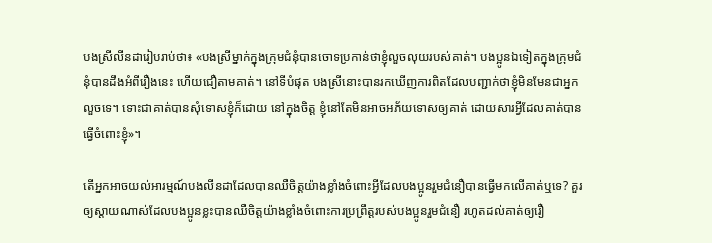បងស្រីលីនដារៀបរាប់ថា៖ «បងស្រីម្នាក់ក្នុងក្រុមជំនុំបានចោទប្រកាន់ថាខ្ញុំលួចលុយរបស់គាត់។ បងប្អូនឯទៀតក្នុងក្រុមជំនុំបានដឹងអំពីរឿងនេះ ហើយជឿតាមគាត់។ នៅទីបំផុត បងស្រីនោះបានរកឃើញការពិតដែលបញ្ជាក់ថាខ្ញុំមិនមែនជាអ្នកលួចទេ។ ទោះជាគាត់បានសុំទោសខ្ញុំក៏ដោយ នៅក្នុងចិត្ត ខ្ញុំនៅតែមិនអាចអភ័យទោសឲ្យគាត់ ដោយសារអ្វីដែលគាត់បានធ្វើចំពោះខ្ញុំ»។

តើអ្នកអាចយល់អារម្មណ៍បងលីនដាដែលបានឈឺចិត្តយ៉ាងខ្លាំងចំពោះអ្វីដែលបងប្អូនរួមជំនឿបានធ្វើមកលើគាត់ឬទេ? គួរឲ្យស្ដាយណាស់ដែលបងប្អូនខ្លះបានឈឺចិត្តយ៉ាងខ្លាំងចំពោះការប្រព្រឹត្តរបស់បងប្អូនរួមជំនឿ រហូតដល់គាត់ឲ្យរឿ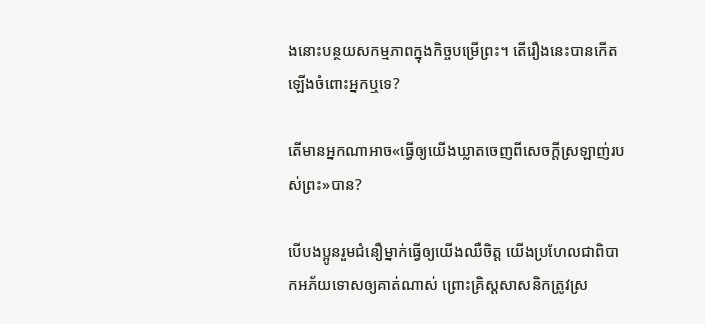ងនោះបន្ថយសកម្មភាពក្នុងកិច្ចបម្រើព្រះ។ តើរឿងនេះបានកើតឡើងចំពោះអ្នកឬទេ?

តើមានអ្នកណាអាច«ធ្វើឲ្យយើងឃ្លាតចេញពីសេចក្ដីស្រឡាញ់របស់ព្រះ»បាន?

បើបងប្អូនរួមជំនឿម្នាក់ធ្វើឲ្យយើងឈឺចិត្ត យើងប្រហែលជាពិបាកអភ័យទោសឲ្យគាត់ណាស់ ព្រោះគ្រិស្តសាសនិកត្រូវស្រ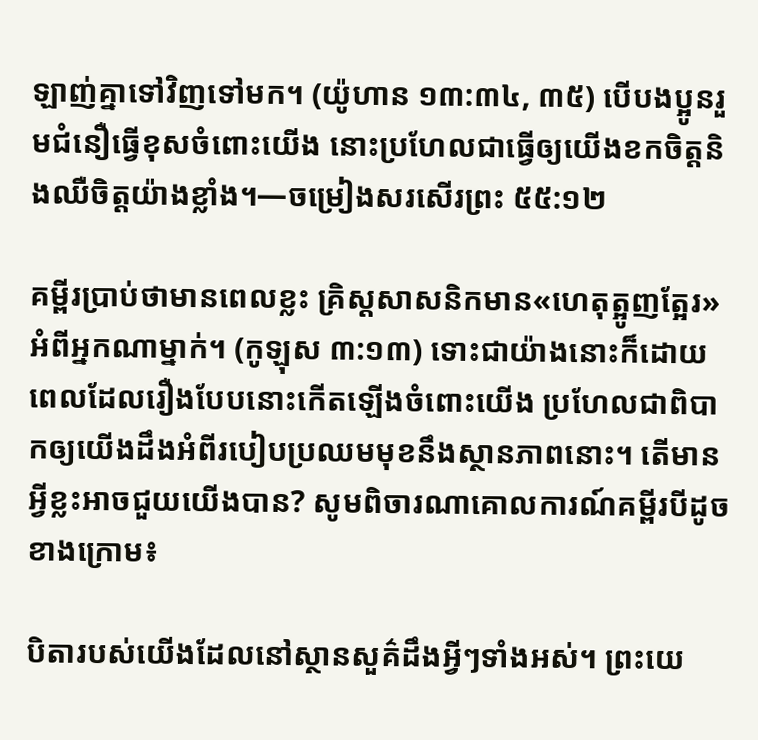ឡាញ់គ្នាទៅវិញទៅមក។ (យ៉ូហាន ១៣:៣៤, ៣៥) បើបងប្អូនរួមជំនឿធ្វើខុសចំពោះយើង នោះប្រហែលជាធ្វើឲ្យយើងខកចិត្តនិងឈឺចិត្តយ៉ាងខ្លាំង។—ចម្រៀងសរសើរព្រះ ៥៥:១២

គម្ពីរប្រាប់ថាមានពេលខ្លះ គ្រិស្តសាសនិកមាន«ហេតុត្អូញត្អែរ»អំពីអ្នកណាម្នាក់។ (កូឡុស ៣:១៣) ទោះជាយ៉ាងនោះក៏ដោយ ពេលដែលរឿងបែបនោះកើតឡើងចំពោះយើង ប្រហែលជាពិបាកឲ្យយើងដឹងអំពីរបៀបប្រឈមមុខនឹងស្ថានភាពនោះ។ តើមានអ្វីខ្លះអាចជួយយើងបាន? សូមពិចារណាគោលការណ៍គម្ពីរបីដូចខាងក្រោម៖

បិតារបស់យើងដែលនៅស្ថានសួគ៌ដឹងអ្វីៗទាំងអស់។ ព្រះយេ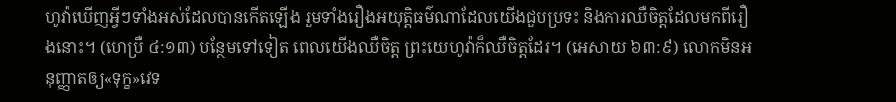ហូវ៉ាឃើញអ្វីៗទាំងអស់ដែលបានកើតឡើង រួមទាំងរឿងអយុត្ដិធម៌ណាដែលយើងជួបប្រទះ និងការឈឺចិត្តដែលមកពីរឿងនោះ។ (ហេប្រឺ ៤:១៣) បន្ថែមទៅទៀត ពេលយើងឈឺចិត្ត ព្រះយេហូវ៉ាក៏ឈឺចិត្តដែរ។ (អេសាយ ៦៣:៩) លោកមិនអនុញ្ញាតឲ្យ«ទុក្ខ»វេទ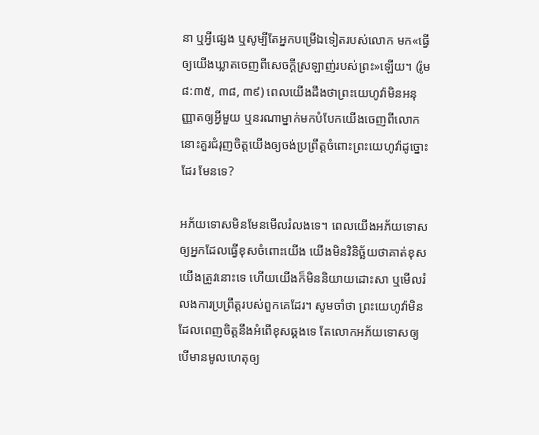នា ឬអ្វីផ្សេង ឬសូម្បីតែអ្នកបម្រើឯទៀតរបស់លោក មក«ធ្វើឲ្យយើងឃ្លាតចេញពីសេចក្ដីស្រឡាញ់របស់ព្រះ»ឡើយ។ (រ៉ូម ៨:៣៥, ៣៨, ៣៩) ពេលយើងដឹងថាព្រះយេហូវ៉ាមិនអនុញ្ញាតឲ្យអ្វីមួយ ឬនរណាម្នាក់មកបំបែកយើងចេញពីលោក នោះគួរជំរុញចិត្តយើងឲ្យចង់ប្រព្រឹត្តចំពោះព្រះយេហូវ៉ាដូច្នោះដែរ មែនទេ?

អភ័យទោសមិនមែនមើលរំលងទេ។ ពេលយើងអភ័យទោសឲ្យអ្នកដែលធ្វើខុសចំពោះយើង យើងមិនវិនិច្ឆ័យថាគាត់ខុស យើងត្រូវនោះទេ ហើយយើងក៏មិននិយាយដោះសា ឬមើលរំលងការប្រព្រឹត្តរបស់ពួកគេដែរ។ សូមចាំថា ព្រះយេហូវ៉ាមិនដែលពេញចិត្តនឹងអំពើខុសឆ្គងទេ តែលោកអភ័យទោសឲ្យ បើមានមូលហេតុឲ្យ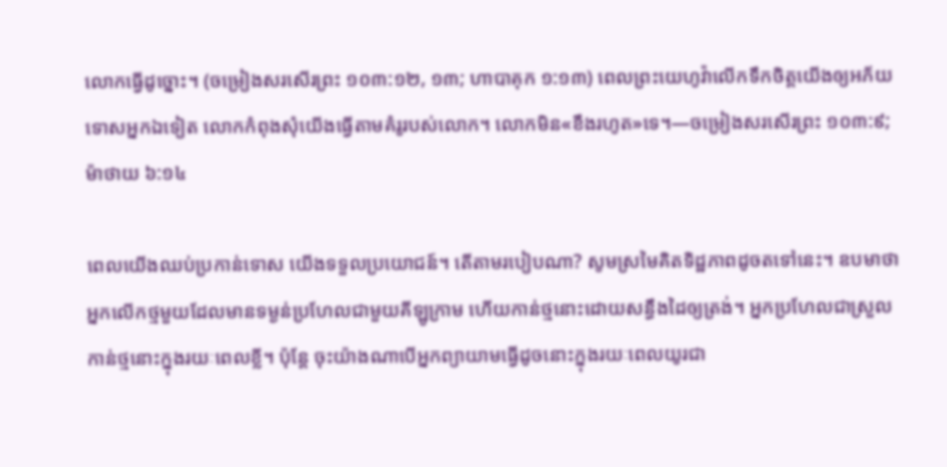លោកធ្វើដូច្នោះ។ (ចម្រៀងសរសើរព្រះ ១០៣:១២, ១៣; ហាបាគុក ១:១៣) ពេលព្រះយេហូវ៉ាលើកទឹកចិត្តយើងឲ្យអភ័យទោសអ្នកឯទៀត លោកកំពុងសុំយើងធ្វើតាមគំរូរបស់លោក។ លោកមិន«ខឹងរហូត»ទេ។—ចម្រៀងសរសើរព្រះ ១០៣:៩; ម៉ាថាយ ៦:១៤

ពេលយើងឈប់ប្រកាន់ទោស យើងទទួលប្រយោជន៍។ តើតាមរបៀបណា? សូមស្រមៃគិតទិដ្ឋភាពដូចតទៅនេះ។ ឧបមាថា អ្នកលើកថ្មមួយដែលមានទម្ងន់ប្រហែលជាមួយគីឡូក្រាម ហើយកាន់ថ្មនោះដោយសន្ធឹងដៃឲ្យត្រង់។ អ្នកប្រហែលជាស្រួលកាន់ថ្មនោះក្នុងរយៈពេលខ្លី។ ប៉ុន្តែ ចុះយ៉ាងណាបើអ្នកព្យាយាមធ្វើដូចនោះក្នុងរយៈពេលយូរជា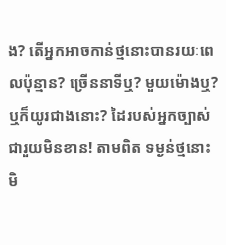ង? តើអ្នកអាចកាន់ថ្មនោះបានរយៈពេលប៉ុន្មាន? ច្រើននាទីឬ? មួយម៉ោងឬ? ឬក៏យូរជាងនោះ? ដៃរបស់អ្នកច្បាស់ជារួយមិនខាន! តាមពិត ទម្ងន់ថ្មនោះមិ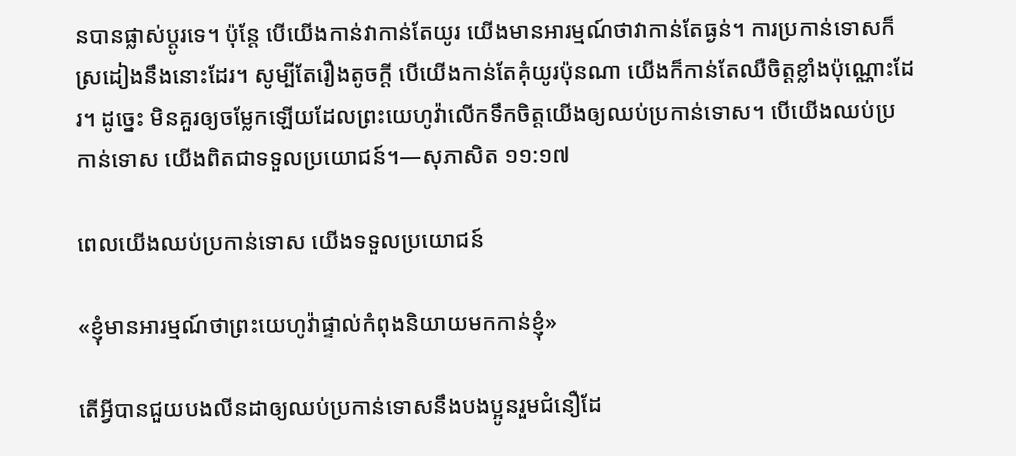នបានផ្លាស់ប្ដូរទេ។ ប៉ុន្តែ បើយើងកាន់វាកាន់តែយូរ យើងមានអារម្មណ៍ថាវាកាន់តែធ្ងន់។ ការប្រកាន់ទោសក៏ស្រដៀងនឹងនោះដែរ។ សូម្បីតែរឿងតូចក្ដី បើយើងកាន់តែគុំយូរប៉ុនណា យើងក៏កាន់តែឈឺចិត្តខ្លាំងប៉ុណ្ណោះដែរ។ ដូច្នេះ មិនគួរឲ្យចម្លែកឡើយដែលព្រះយេហូវ៉ាលើកទឹកចិត្តយើងឲ្យឈប់ប្រកាន់ទោស។ បើយើងឈប់ប្រកាន់ទោស យើងពិតជាទទួលប្រយោជន៍។—សុភាសិត ១១:១៧

ពេលយើងឈប់ប្រកាន់ទោស យើងទទួលប្រយោជន៍

«ខ្ញុំមានអារម្មណ៍ថាព្រះយេហូវ៉ាផ្ទាល់កំពុងនិយាយមកកាន់ខ្ញុំ»

តើអ្វីបានជួយបងលីនដាឲ្យឈប់ប្រកាន់ទោសនឹងបងប្អូនរួមជំនឿដែ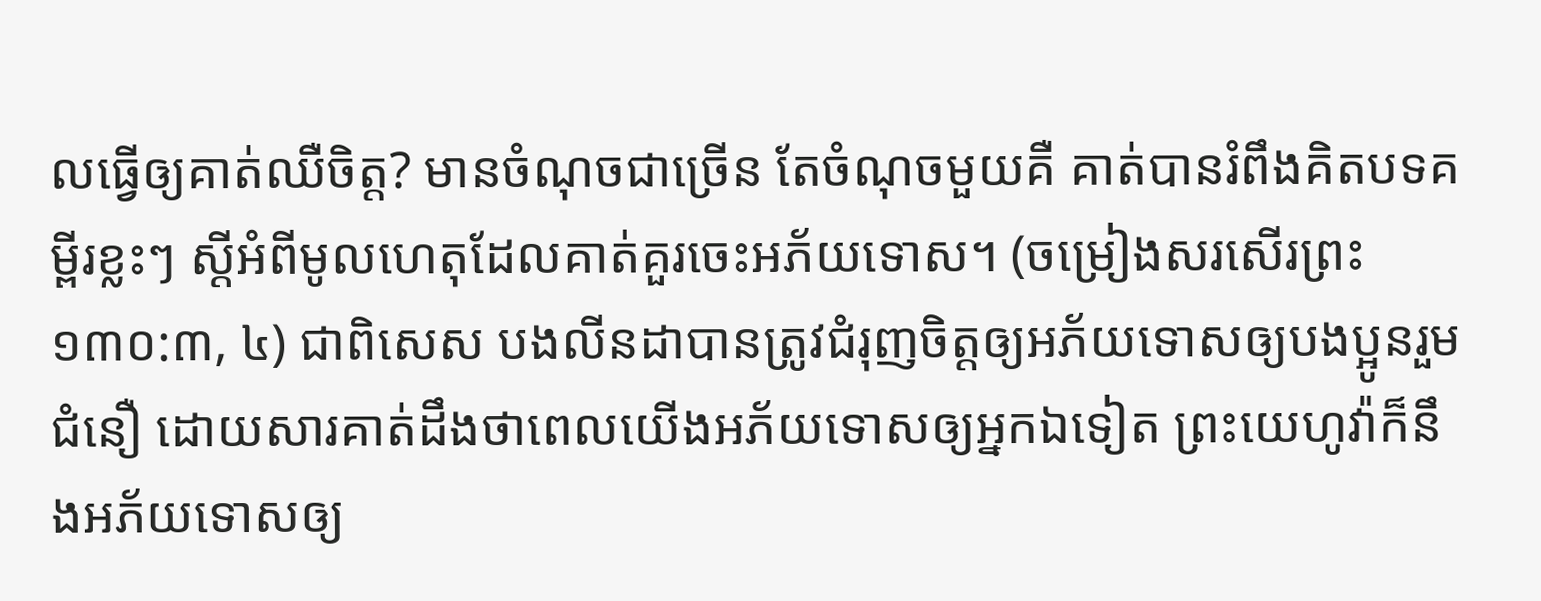លធ្វើឲ្យគាត់ឈឺចិត្ត? មានចំណុចជាច្រើន តែចំណុចមួយគឺ គាត់បានរំពឹងគិតបទគម្ពីរខ្លះៗ ស្ដីអំពីមូលហេតុដែលគាត់គួរចេះអភ័យទោស។ (ចម្រៀងសរសើរព្រះ ១៣០:៣, ៤) ជាពិសេស បងលីនដាបានត្រូវជំរុញចិត្តឲ្យអភ័យទោសឲ្យបងប្អូនរួមជំនឿ ដោយសារគាត់ដឹងថាពេលយើងអភ័យទោសឲ្យអ្នកឯទៀត ព្រះយេហូវ៉ាក៏នឹងអភ័យទោសឲ្យ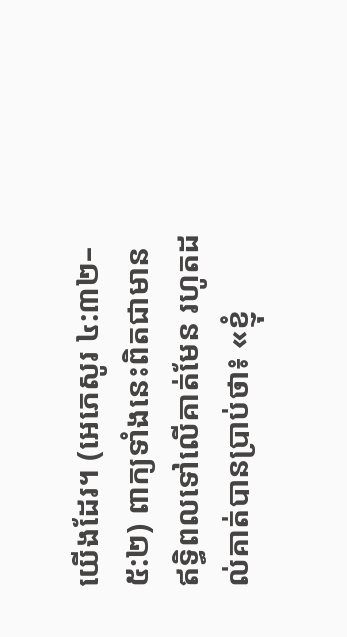យើងដែរ។ (អេភេសូរ ៤:៣២–៥:២) ពាក្យទាំងនេះពិតជាមានឥទ្ធិពលទៅលើគាត់មែន រហូតដល់គាត់បានប្រាប់ថា៖ «ខ្ញុំ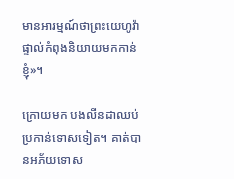មានអារម្មណ៍ថាព្រះយេហូវ៉ាផ្ទាល់កំពុងនិយាយមកកាន់ខ្ញុំ»។

ក្រោយមក បងលីនដាឈប់ប្រកាន់ទោសទៀត។ គាត់បានអភ័យទោស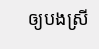ឲ្យបងស្រី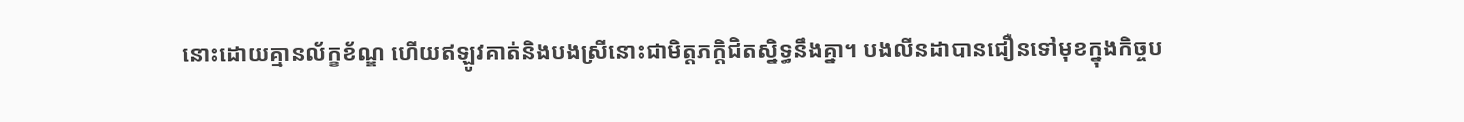នោះដោយគ្មានល័ក្ខខ័ណ្ឌ ហើយឥឡូវគាត់និងបងស្រីនោះជាមិត្តភក្ដិជិតស្និទ្ធនឹងគ្នា។ បងលីនដាបានជឿនទៅមុខក្នុងកិច្ចប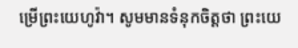ម្រើព្រះយេហូវ៉ា។ សូមមានទំនុកចិត្តថា ព្រះយេ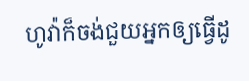ហូវ៉ាក៏ចង់ជួយអ្នកឲ្យធ្វើដូ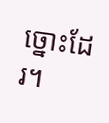ច្នោះដែរ។